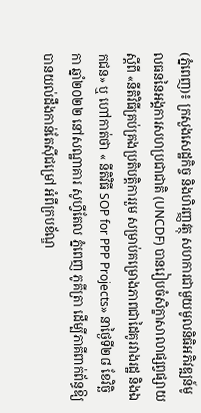(ភ្នំពេញ)៖ ក្រសួងសេដ្ឋកិច្ច និងហិរញ្ញវត្ថុ សហការជាមួយមូលនិធិអភិវឌ្ឍន៍មូលធននៃអង្គការសហប្រជាជាតិ (UNCDF) បានរៀបចំសិក្ខាសាលាផ្សព្វផ្សាយស្តីពី «នីតិវិធីគ្រប់គ្រងប្រតិបត្តិការរួម សម្រាប់គម្រោងភាពជាដៃគូរវាងរដ្ឋ និងឯកជន» ឬ ហៅកាត់ថា « នីតិវិធី SOP for PPP Projects» នាថ្ងៃទី២៨ ខែវិច្ឆិកា ឆ្នាំ២០២២ នៅសណ្ឋាគារ សូហ្វីតែល ភ្នំពេញ ភូគីត្រា ដើម្បីភាគីពាក់ព័ន្ធឱ្យបានយល់ដឹងកាន់តែស៊ីជម្រៅ អំពីក្របខ័ណ្ឌ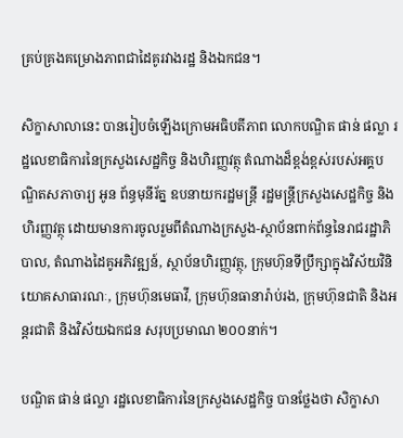គ្រប់គ្រងគម្រោងភាពជាដៃគូរវាងរដ្ឋ និងឯកជន។

សិក្ខាសាលានេះ បានរៀបចំឡើងក្រោមអធិបតីភាព លោកបណ្ឌិត ផាន់ ផល្លា រដ្ឋលេខាធិការនៃក្រសួងសេដ្ឋកិច្ច និងហិរញ្ញវត្ថុ តំណាងដ៏ខ្ពង់ខ្ពស់របស់អគ្គបណ្ឌិតសភាចារ្យ អូន ព័ន្ធមុនីរ័ត្ន ឧបនាយករដ្ឋមន្ត្រី រដ្ឋមន្ត្រីក្រសួងសេដ្ឋកិច្ច និងហិរញ្ញវត្ថុ ដោយមានការចូលរួមពីតំណាងក្រសួង-ស្ថាប័នពាក់ព័ន្ធនៃរាជរដ្ឋាភិបាល, តំណាងដៃគូអភិវឌ្ឍន៍, ស្ថាប័នហិរញ្ញវត្ថុ, ក្រុមហ៊ុនទីប្រឹក្សាក្នុងវិស័យវិនិយោគសាធារណៈ, ក្រុមហ៊ុនមេធាវី, ក្រុមហ៊ុនធានារ៉ាប់រង, ក្រុមហ៊ុនជាតិ និងអន្តរជាតិ និងវិស័យឯកជន សរុបប្រមាណ ២០០នាក់។

បណ្ឌិត ផាន់ ផល្លា រដ្ឋលេខាធិការនៃក្រសួងសេដ្ឋកិច្ច បានថ្លែងថា សិក្ខាសា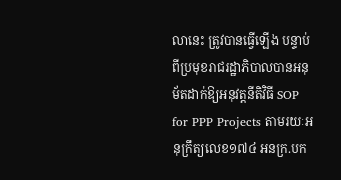លានេះ ត្រូវបានធ្វើឡើង បន្ទាប់ពីប្រមុខរាជរដ្ឋាភិបាលបានអនុម័តដាក់ឱ្យអនុវត្តនីតិវិធី SOP for PPP Projects តាមរយៈអនុក្រឹត្យលេខ១៧៤ អនក្រ.បក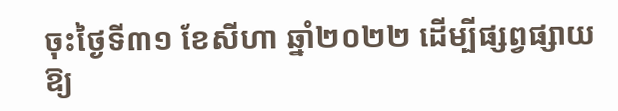ចុះថ្ងៃទី៣១ ខែសីហា ឆ្នាំ២០២២ ដើម្បីផ្សព្វផ្សាយឱ្យ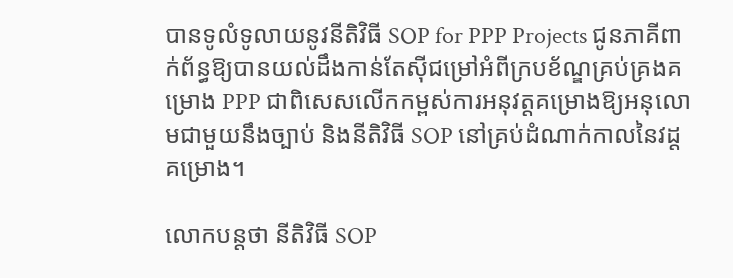បានទូលំទូលាយនូវនីតិវិធី SOP for PPP Projects ជូនភាគីពាក់ព័ន្ធឱ្យបានយល់ដឹងកាន់តែស៊ីជម្រៅអំពីក្របខ័ណ្ឌគ្រប់គ្រងគម្រោង PPP ជាពិសេសលើកកម្ពស់ការអនុវត្តគម្រោងឱ្យអនុលោមជាមួយនឹងច្បាប់ និងនីតិវិធី SOP នៅគ្រប់ដំណាក់កាលនៃវដ្តគម្រោង។

លោកបន្តថា នីតិវិធី SOP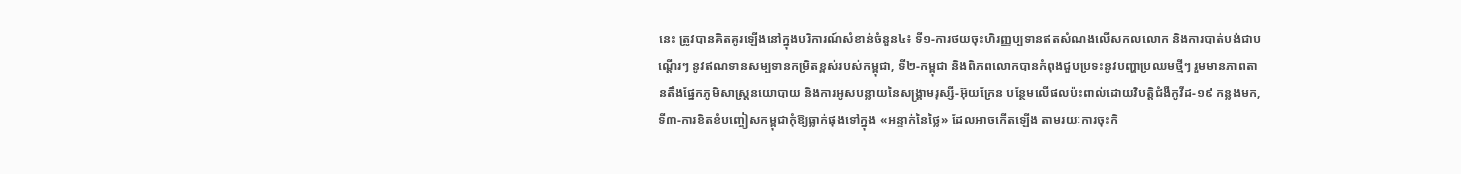នេះ ត្រូវបានគិតគូរឡើងនៅក្នុងបរិការណ៍សំខាន់ចំនួន៤៖ ទី១-ការថយចុះហិរញ្ញប្បទានឥតសំណងលើសកលលោក និងការបាត់បង់ជាបណ្តើរៗ នូវឥណទានសម្បទានកម្រិតខ្ពស់របស់កម្ពុជា, ទី២-កម្ពុជា និងពិភពលោកបានកំពុងជួបប្រទះនូវបញ្ហាប្រឈមថ្មីៗ រួមមានភាពតានតឹងផ្នែកភូមិសាស្រ្តនយោបាយ និងការអូសបន្លាយនៃសង្រ្គាមរុស្សី-អ៊ុយក្រែន បន្ថែមលើផលប៉ះពាល់ដោយវិបត្តិជំងឺកូវីដ-១៩ កន្លងមក, ទី៣-ការខិតខំបញ្ចៀសកម្ពុជាកុំឱ្យធ្លាក់ផុងទៅក្នុង «អន្ទាក់នៃថ្លៃ» ដែលអាចកើតឡើង តាមរយៈការចុះកិ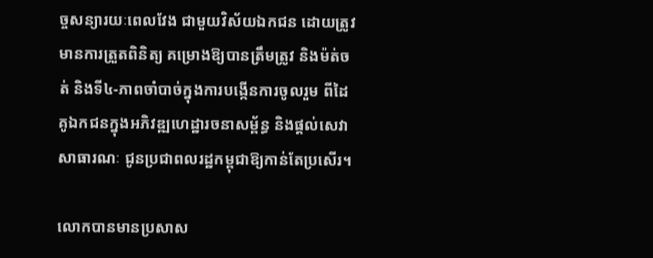ច្ចសន្យារយៈពេលវែង ជាមួយវិស័យឯកជន ដោយត្រូវមានការត្រួតពិនិត្យ គម្រោងឱ្យបានត្រឹមត្រូវ និងម៉ត់ចត់ និងទី៤-ភាពចាំបាច់ក្នុងការបង្កើនការចូលរួម ពីដៃគូឯកជនក្នុងអភិវឌ្ឍហេដ្ឋារចនាសម្ព័ន្ធ និងផ្តល់សេវាសាធារណៈ ជូនប្រជាពលរដ្ឋកម្ពុជាឱ្យកាន់តែប្រសើរ។

លោកបានមានប្រសាស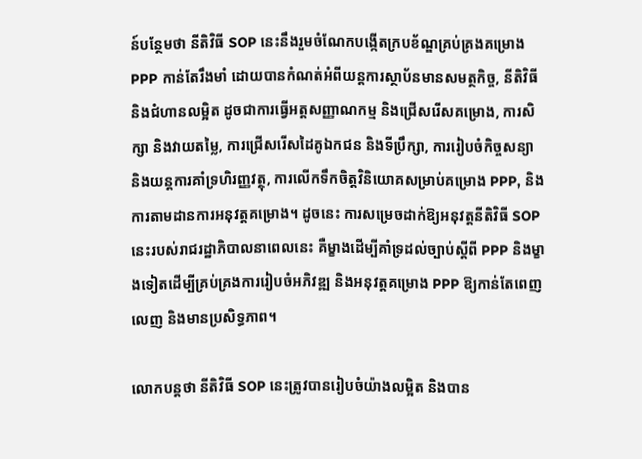ន៍បន្ថែមថា នីតិវិធី SOP នេះនឹងរួមចំណែកបង្កើតក្របខ័ណ្ឌគ្រប់គ្រងគម្រោង PPP កាន់តែរឹងមាំ ដោយបានកំណត់អំពីយន្តការស្ថាប័នមានសមត្ថកិច្ច, នីតិវិធី និងជំហានលម្អិត ដូចជាការធ្វើអត្តសញ្ញាណកម្ម និងជ្រើសរើសគម្រោង, ការសិក្សា និងវាយតម្លៃ, ការជ្រើសរើសដៃគូឯកជន និងទីប្រឹក្សា, ការរៀបចំកិច្ចសន្យា និងយន្តការគាំទ្រហិរញ្ញវត្ថុ, ការលើកទឹកចិត្តវិនិយោគសម្រាប់គម្រោង PPP, និងការតាមដានការអនុវត្តគម្រោង។ ដូចនេះ ការសម្រេចដាក់ឱ្យអនុវត្តនីតិវិធី SOP នេះរបស់រាជរដ្ឋាភិបាលនាពេលនេះ គឺម្ខាងដើម្បីគាំទ្រដល់ច្បាប់ស្តីពី PPP និងម្ខាងទៀតដើម្បីគ្រប់គ្រងការរៀបចំអភិវឌ្ឍ និងអនុវត្តគម្រោង PPP ឱ្យកាន់តែពេញលេញ និងមានប្រសិទ្ធភាព។

លោកបន្តថា នីតិវិធី SOP នេះត្រូវបានរៀបចំយ៉ាងលម្អិត និងបាន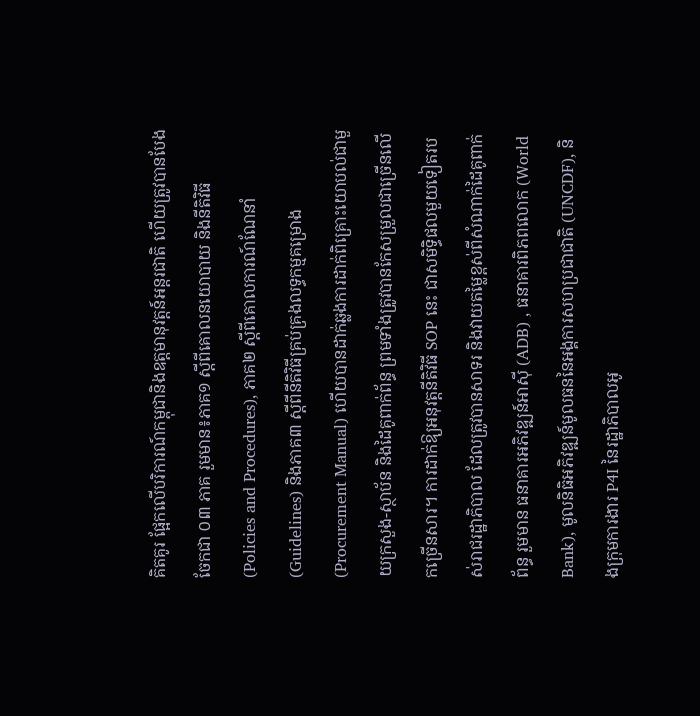គិតគូរ ផ្អែកលើបរិការណ៍កម្ពុជានិងឧត្តមានុវត្តន៍អន្តរជាតិ ហើយត្រូវបានបែងចែកជា ០៣ ភាគ រួមមាន៖ភាគ១ ស្តីពីគោលនយោបាយ និងនីតិវិធី (Policies and Procedures), ភាគ២ ស្តីពីគោលការណ៍ណែនាំ (Guidelines) និងភាគ៣ ស្តីពីនីតិវិធីគ្រប់គ្រងលទ្ធកម្មគម្រោង (Procurement Manual) ហើយបានដាក់ឆ្លងការដាក់ពិគ្រោះយោបល់ជាមួយក្រសួង-ស្ថាប័ន និងដៃគូពាក់ព័ន្ធ ព្រមទាំងត្រូវបានកែសម្រួលជាច្រើនលើកច្រើនសារ។ ការដាក់ឱ្យអនុវត្តនីតិវិធី SOP នេះ ជាសមិទ្ធិផលមួយទៀតរបស់រាជរដ្ឋាភិបាល ដែលត្រូវបានសាទរ និងវាយតម្លៃខ្ពស់ពីសំណាក់ដៃគូពាក់ព័ន្ធ រួមមាន ធនាគារអភិវឌ្ឍន៍អាស៊ី (ADB) , ធនាគារពិភពលោក (World Bank), មូលនិធិអភិវឌ្ឍន៍មូលធននៃអង្គការសហប្រជាជាតិ (UNCDF), និងក្រុមការងារ P4I នៃរដ្ឋាភិបាលអូ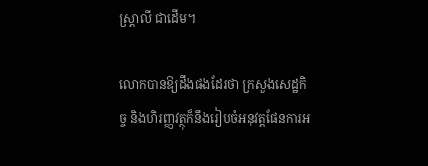ស្រ្តាលី ជាដើម។

លោកបានឱ្យដឹងផងដែរថា ក្រសួងសេដ្ឋកិច្ច និងហិរញ្ញវត្ថុក៏នឹងរៀបចំអនុវត្តផែនការអ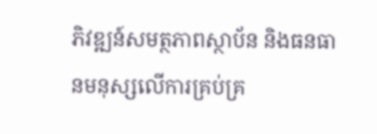ភិវឌ្ឍន៍សមត្ថភាពស្ថាប័ន និងធនធានមនុស្សលើការគ្រប់គ្រ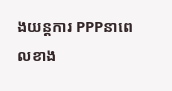ងយន្តការ PPPនាពេលខាង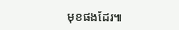មុខផងដែរ៕